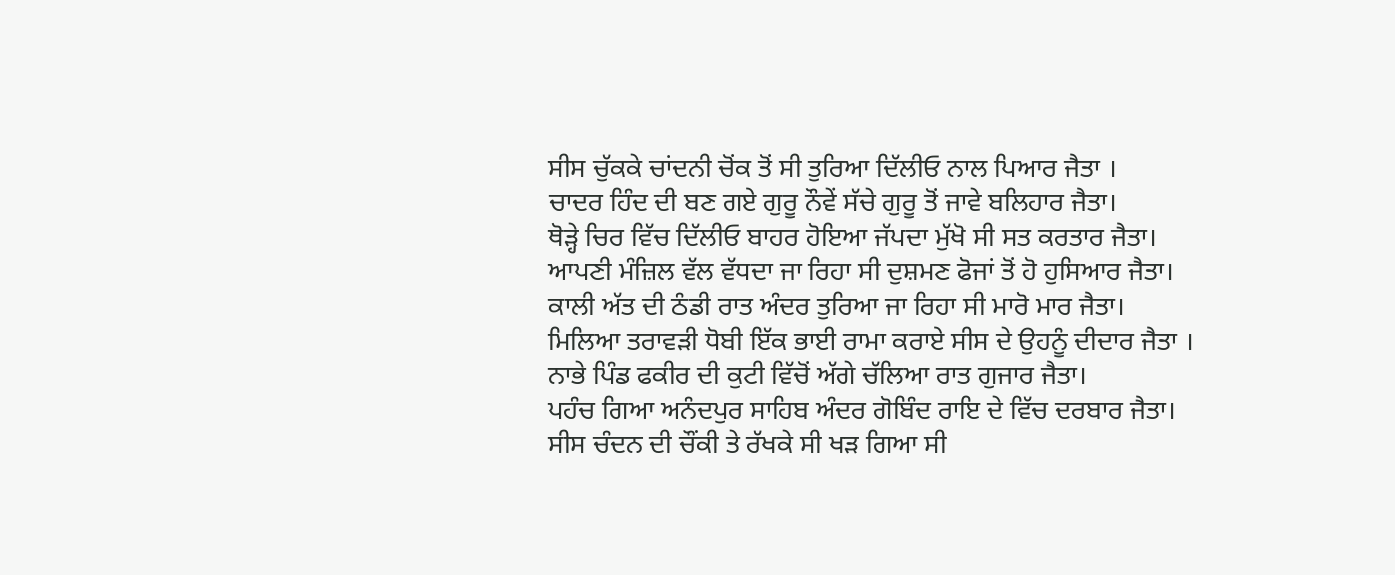ਸੀਸ ਚੁੱਕਕੇ ਚਾਂਦਨੀ ਚੋਂਕ ਤੋਂ ਸੀ ਤੁਰਿਆ ਦਿੱਲੀਓ ਨਾਲ ਪਿਆਰ ਜੈਤਾ ।
ਚਾਦਰ ਹਿੰਦ ਦੀ ਬਣ ਗਏ ਗੁਰੂ ਨੌਵੇਂ ਸੱਚੇ ਗੁਰੂ ਤੋਂ ਜਾਵੇ ਬਲਿਹਾਰ ਜੈਤਾ।
ਥੋੜ੍ਹੇ ਚਿਰ ਵਿੱਚ ਦਿੱਲੀਓ ਬਾਹਰ ਹੋਇਆ ਜੱਪਦਾ ਮੁੱਖੋ ਸੀ ਸਤ ਕਰਤਾਰ ਜੈਤਾ।
ਆਪਣੀ ਮੰਜ਼ਿਲ ਵੱਲ ਵੱਧਦਾ ਜਾ ਰਿਹਾ ਸੀ ਦੁਸ਼ਮਣ ਫੋਜਾਂ ਤੋਂ ਹੋ ਹੁਸਿਆਰ ਜੈਤਾ।
ਕਾਲੀ ਅੱਤ ਦੀ ਠੰਡੀ ਰਾਤ ਅੰਦਰ ਤੁਰਿਆ ਜਾ ਰਿਹਾ ਸੀ ਮਾਰੋ ਮਾਰ ਜੈਤਾ।
ਮਿਲਿਆ ਤਰਾਵੜੀ ਧੋਬੀ ਇੱਕ ਭਾਈ ਰਾਮਾ ਕਰਾਏ ਸੀਸ ਦੇ ਉਹਨੂੰ ਦੀਦਾਰ ਜੈਤਾ ।
ਨਾਭੇ ਪਿੰਡ ਫਕੀਰ ਦੀ ਕੁਟੀ ਵਿੱਚੋਂ ਅੱਗੇ ਚੱਲਿਆ ਰਾਤ ਗੁਜਾਰ ਜੈਤਾ।
ਪਹੰਚ ਗਿਆ ਅਨੰਦਪੁਰ ਸਾਹਿਬ ਅੰਦਰ ਗੋਬਿੰਦ ਰਾਇ ਦੇ ਵਿੱਚ ਦਰਬਾਰ ਜੈਤਾ।
ਸੀਸ ਚੰਦਨ ਦੀ ਚੌਂਕੀ ਤੇ ਰੱਖਕੇ ਸੀ ਖੜ ਗਿਆ ਸੀ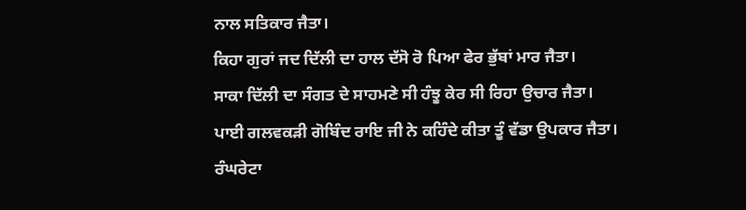ਨਾਲ ਸਤਿਕਾਰ ਜੈਤਾ।
ਕਿਹਾ ਗੁਰਾਂ ਜਦ ਦਿੱਲੀ ਦਾ ਹਾਲ ਦੱਸੋ ਰੋ ਪਿਆ ਫੇਰ ਭੁੱਬਾਂ ਮਾਰ ਜੈਤਾ।
ਸਾਕਾ ਦਿੱਲੀ ਦਾ ਸੰਗਤ ਦੇ ਸਾਹਮਣੇ ਸੀ ਹੰਝੂ ਕੇਰ ਸੀ ਰਿਹਾ ਉਚਾਰ ਜੈਤਾ।
ਪਾਈ ਗਲਵਕੜੀ ਗੋਬਿੰਦ ਰਾਇ ਜੀ ਨੇ ਕਹਿੰਦੇ ਕੀਤਾ ਤੂੰ ਵੱਡਾ ਉਪਕਾਰ ਜੈਤਾ।
ਰੰਘਰੇਟਾ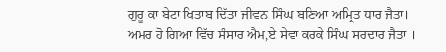ਗੁਰੂ ਕਾ ਬੇਟਾ ਖਿਤਾਬ ਦਿੱਤਾ ਜੀਵਨ ਸਿੰਘ ਬਣਿਆ ਅਮ੍ਰਿਤ ਧਾਰ ਜੈਤਾ।
ਅਮਰ ਹੋ ਗਿਆ ਵਿੱਚ ਸੰਸਾਰ ਐਮ,ਏ ਸੇਵਾ ਕਰਕੇ ਸਿੰਘ ਸਰਦਾਰ ਜੈਤਾ ।